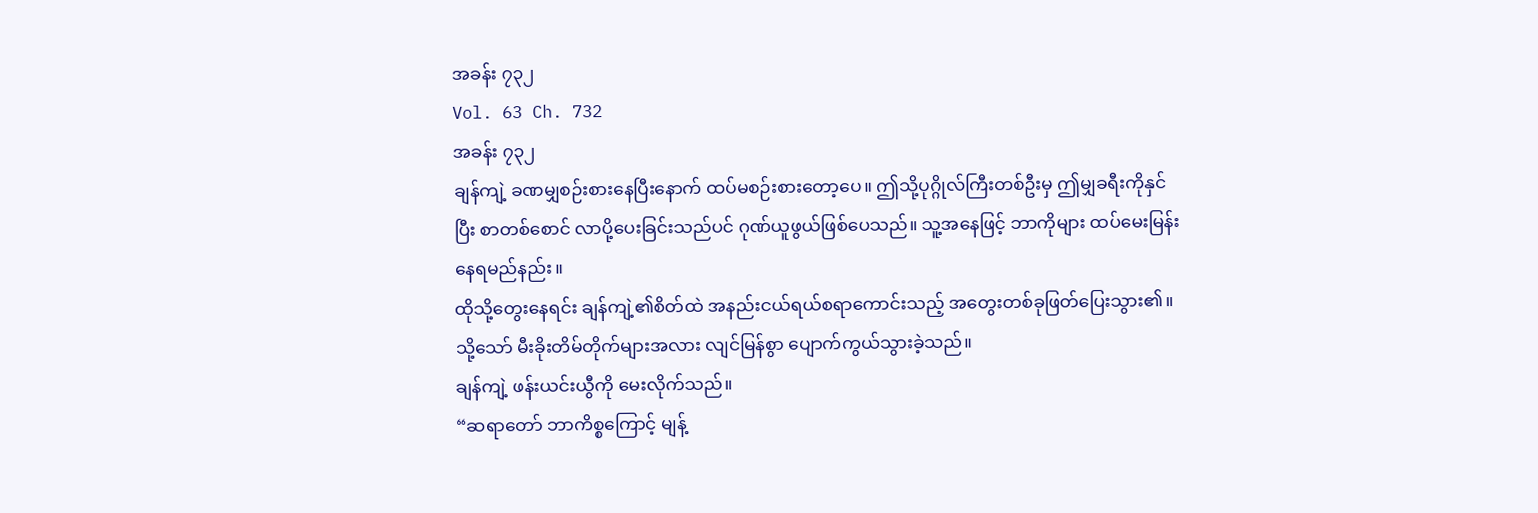အခန်း ၇၃၂
Vol. 63 Ch. 732
အခန်း ၇၃၂
ချန်ကျဲ့ ခဏမျှစဉ်းစားနေပြီးနောက် ထပ်မစဉ်းစားတော့ပေ။ ဤသို့ပုဂ္ဂိုလ်ကြီးတစ်ဦးမှ ဤမျှခရီးကိုနှင်ပြီး စာတစ်စောင် လာပို့ပေးခြင်းသည်ပင် ဂုဏ်ယူဖွယ်ဖြစ်ပေသည်။ သူ့အနေဖြင့် ဘာကိုများ ထပ်မေးမြန်းနေရမည်နည်း။
ထိုသို့တွေးနေရင်း ချန်ကျဲ့၏စိတ်ထဲ အနည်းငယ်ရယ်စရာကောင်းသည့် အတွေးတစ်ခုဖြတ်ပြေးသွား၏။ သို့သော် မီးခိုးတိမ်တိုက်များအလား လျင်မြန်စွာ ပျောက်ကွယ်သွားခဲ့သည်။
ချန်ကျဲ့ ဖန်းယင်းယွီကို မေးလိုက်သည်။
“ဆရာတော် ဘာကိစ္စကြောင့် မျန့်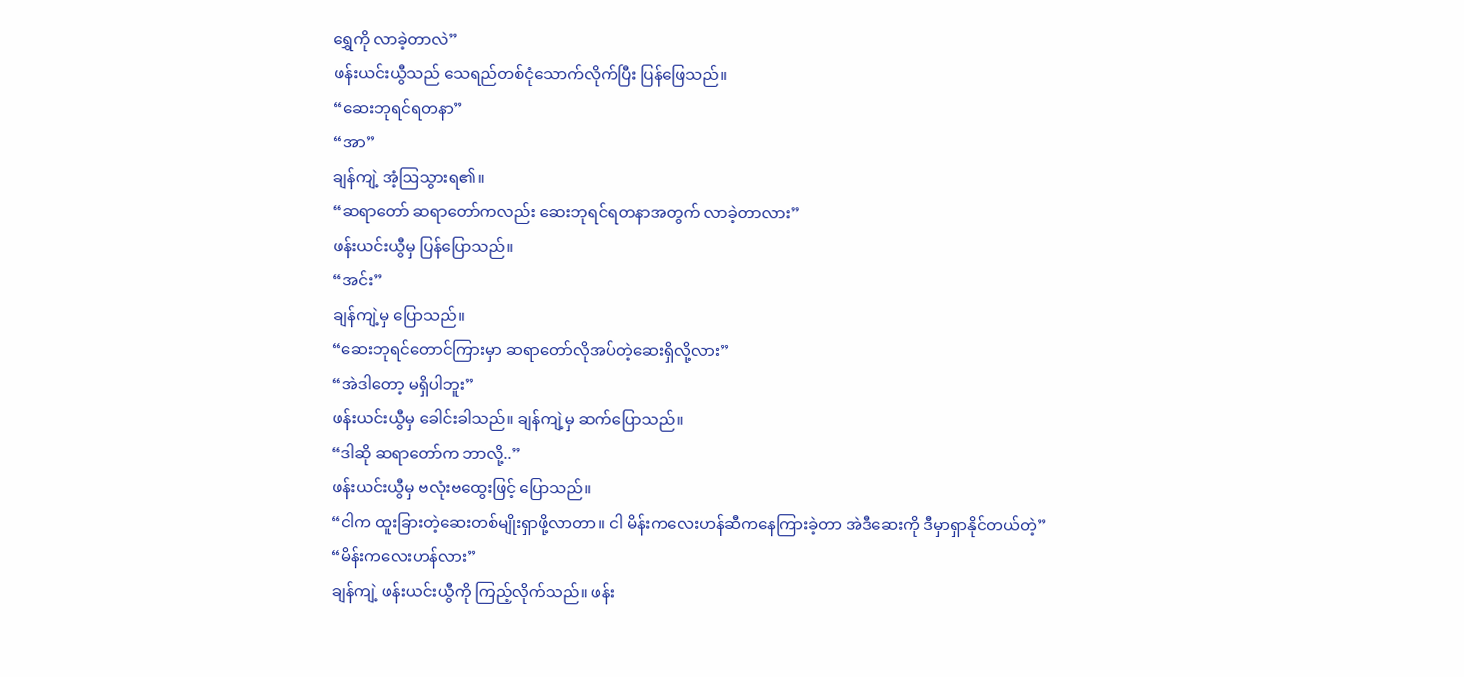ရွှေကို လာခဲ့တာလဲ”
ဖန်းယင်းယွီသည် သေရည်တစ်ငုံသောက်လိုက်ပြီး ပြန်ဖြေသည်။
“ဆေးဘုရင်ရတနာ”
“အာ”
ချန်ကျဲ့ အံ့ဩသွားရ၏။
“ဆရာတော် ဆရာတော်ကလည်း ဆေးဘုရင်ရတနာအတွက် လာခဲ့တာလား”
ဖန်းယင်းယွီမှ ပြန်ပြောသည်။
“အင်း”
ချန်ကျဲ့မှ ပြောသည်။
“ဆေးဘုရင်တောင်ကြားမှာ ဆရာတော်လိုအပ်တဲ့ဆေးရှိလို့လား”
“အဲဒါတော့ မရှိပါဘူး”
ဖန်းယင်းယွီမှ ခေါင်းခါသည်။ ချန်ကျဲ့မှ ဆက်ပြောသည်။
“ဒါဆို ဆရာတော်က ဘာလို့..”
ဖန်းယင်းယွီမှ ဗလုံးဗထွေးဖြင့် ပြောသည်။
“ငါက ထူးခြားတဲ့ဆေးတစ်မျိုးရှာဖို့လာတာ။ ငါ မိန်းကလေးဟန်ဆီကနေကြားခဲ့တာ အဲဒီဆေးကို ဒီမှာရှာနိုင်တယ်တဲ့”
“မိန်းကလေးဟန်လား”
ချန်ကျဲ့ ဖန်းယင်းယွီကို ကြည့်လိုက်သည်။ ဖန်း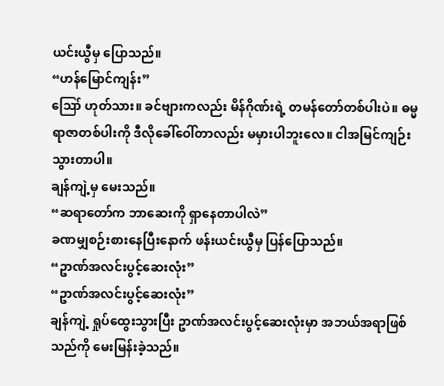ယင်းယွီမှ ပြောသည်။
“ဟန်မြောင်ကျန်း”
ဪ ဟုတ်သား။ ခင်ဗျားကလည်း မိန်ဂိုဏ်းရဲ့ တမန်တော်တစ်ပါးပဲ။ ဓမ္မရာဇာတစ်ပါးကို ဒီလိုခေါ်ဝေါ်တာလည်း မမှားပါဘူးလေ။ ငါအမြင်ကျဉ်းသွားတာပါ။
ချန်ကျဲ့မှ မေးသည်။
“ဆရာတော်က ဘာဆေးကို ရှာနေတာပါလဲ”
ခဏမျှစဉ်းစားနေပြီးနောက် ဖန်းယင်းယွီမှ ပြန်ပြောသည်။
“ဥာဏ်အလင်းပွင့်ဆေးလုံး”
“ဥာဏ်အလင်းပွင့်ဆေးလုံး”
ချန်ကျဲ့ ရှုပ်ထွေးသွားပြီး ဥာဏ်အလင်းပွင့်ဆေးလုံးမှာ အဘယ်အရာဖြစ်သည်ကို မေးမြန်းခဲ့သည်။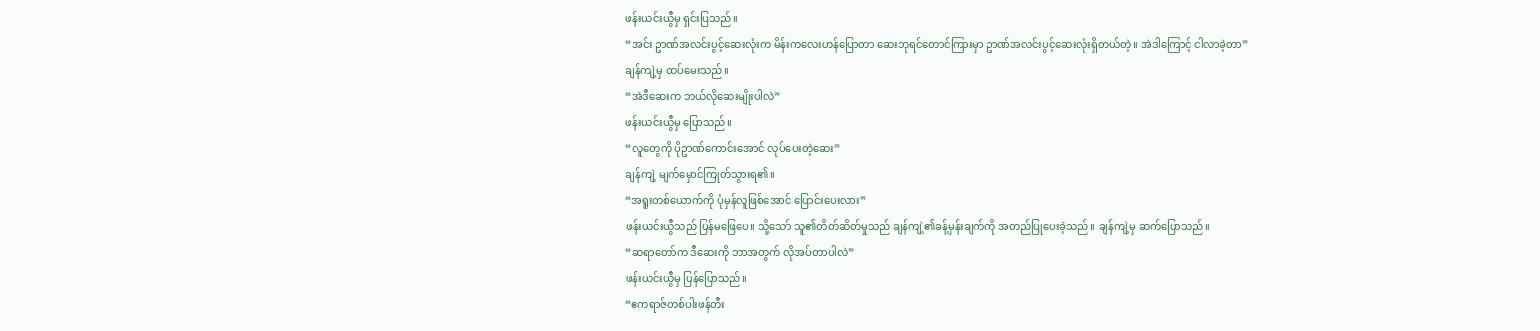ဖန်းယင်းယွီမှ ရှင်းပြသည်။
“အင်း ဥာဏ်အလင်းပွင့်ဆေးလုံးက မိန်းကလေးဟန်ပြောတာ ဆေးဘုရင်တောင်ကြားမှာ ဥာဏ်အလင်းပွင့်ဆေးလုံးရှိတယ်တဲ့။ အဲဒါကြောင့် ငါလာခဲ့တာ”
ချန်ကျဲ့မှ ထပ်မေးသည်။
“အဲဒီဆေးက ဘယ်လိုဆေးမျိုးပါလဲ”
ဖန်းယင်းယွီမှ ပြောသည်။
“လူတွေကို ပိုဥာဏ်ကောင်းအောင် လုပ်ပေးတဲ့ဆေး”
ချန်ကျဲ့ မျက်မှောင်ကြုတ်သွားရ၏။
“အရူးတစ်ယောက်ကို ပုံမှန်လူဖြစ်အောင် ပြောင်းပေးလား”
ဖန်းယင်းယွီသည် ပြန်မဖြေပေ။ သို့သော် သူ၏တိတ်ဆိတ်မှုသည် ချန်ကျဲ့၏ခန့်မှန်းချက်ကို အတည်ပြုပေးခဲ့သည်။ ချန်ကျဲ့မှ ဆက်ပြောသည်။
“ဆရာတော်က ဒီဆေးကို ဘာအတွက် လိုအပ်တာပါလဲ”
ဖန်းယင်းယွီမှ ပြန်ပြောသည်။
“ဧကရာဇ်တစ်ပါးဖန်တီး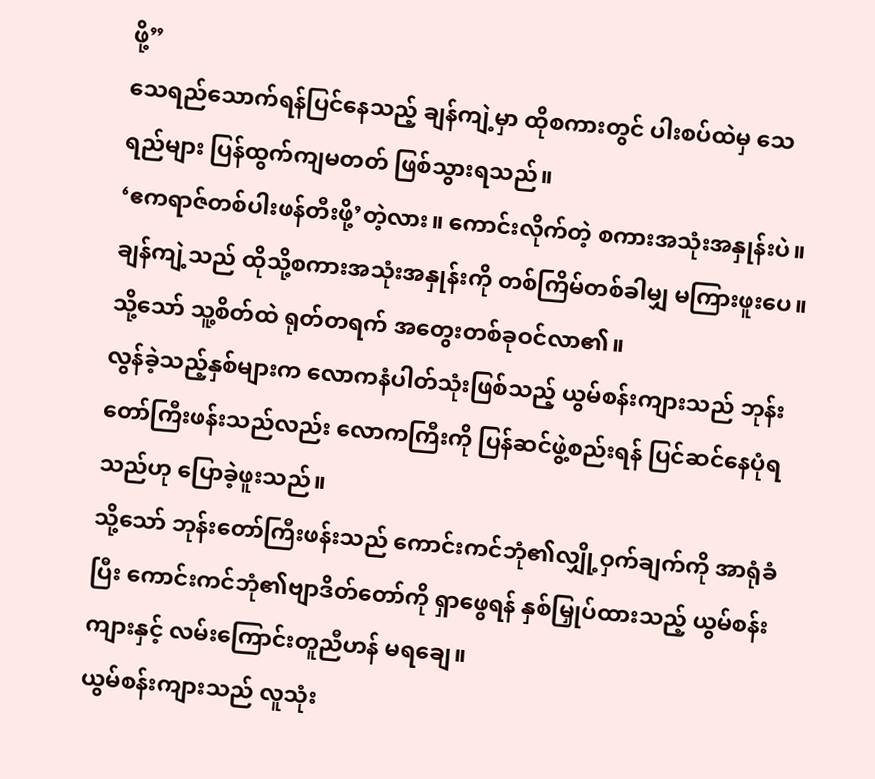ဖို့”
သေရည်သောက်ရန်ပြင်နေသည့် ချန်ကျဲ့မှာ ထိုစကားတွင် ပါးစပ်ထဲမှ သေရည်များ ပြန်ထွက်ကျမတတ် ဖြစ်သွားရသည်။
‘ဧကရာဇ်တစ်ပါးဖန်တီးဖို့’တဲ့လား။ ကောင်းလိုက်တဲ့ စကားအသုံးအနှုန်းပဲ။
ချန်ကျဲ့သည် ထိုသို့စကားအသုံးအနှုန်းကို တစ်ကြိမ်တစ်ခါမျှ မကြားဖူးပေ။
သို့သော် သူ့စိတ်ထဲ ရုတ်တရက် အတွေးတစ်ခုဝင်လာ၏။
လွန်ခဲ့သည့်နှစ်များက လောကနံပါတ်သုံးဖြစ်သည့် ယွမ်စန်းကျားသည် ဘုန်းတော်ကြီးဖန်းသည်လည်း လောကကြီးကို ပြန်ဆင်ဖွဲ့စည်းရန် ပြင်ဆင်နေပုံရသည်ဟု ပြောခဲ့ဖူးသည်။
သို့သော် ဘုန်းတော်ကြီးဖန်းသည် ကောင်းကင်ဘုံ၏လျှို့ဝှက်ချက်ကို အာရုံခံပြီး ကောင်းကင်ဘုံ၏ဗျာဒိတ်တော်ကို ရှာဖွေရန် နှစ်မြှုပ်ထားသည့် ယွမ်စန်းကျားနှင့် လမ်းကြောင်းတူညီဟန် မရချေ။
ယွမ်စန်းကျားသည် လူသုံး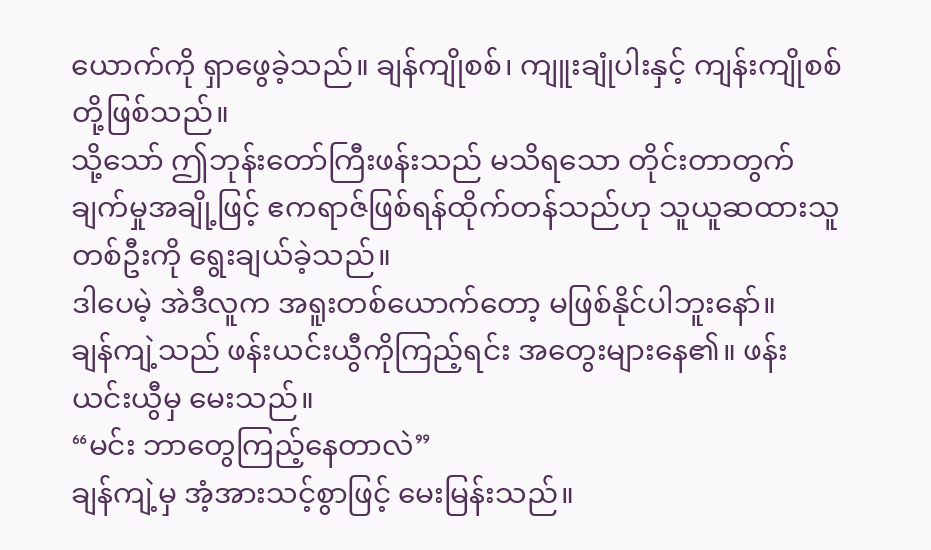ယောက်ကို ရှာဖွေခဲ့သည်။ ချန်ကျိုစစ်၊ ကျူးချုံပါးနှင့် ကျန်းကျိုစစ်တို့ဖြစ်သည်။
သို့သော် ဤဘုန်းတော်ကြီးဖန်းသည် မသိရသော တိုင်းတာတွက်ချက်မှုအချို့ဖြင့် ဧကရာဇ်ဖြစ်ရန်ထိုက်တန်သည်ဟု သူယူဆထားသူတစ်ဦးကို ရွေးချယ်ခဲ့သည်။
ဒါပေမဲ့ အဲဒီလူက အရူးတစ်ယောက်တော့ မဖြစ်နိုင်ပါဘူးနော်။
ချန်ကျဲ့သည် ဖန်းယင်းယွီကိုကြည့်ရင်း အတွေးများနေ၏။ ဖန်းယင်းယွီမှ မေးသည်။
“မင်း ဘာတွေကြည့်နေတာလဲ”
ချန်ကျဲ့မှ အံ့အားသင့်စွာဖြင့် မေးမြန်းသည်။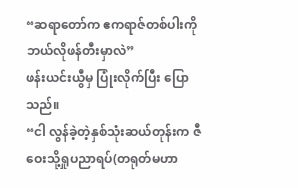“ဆရာတော်က ဧကရာဇ်တစ်ပါးကို ဘယ်လိုဖန်တီးမှာလဲ”
ဖန်းယင်းယွီမှ ပြုံးလိုက်ပြီး ပြောသည်။
“ငါ လွန်ခဲ့တဲ့နှစ်သုံးဆယ်တုန်းက ဇီဝေးသို့ရှုပညာရပ်(တရုတ်မဟာ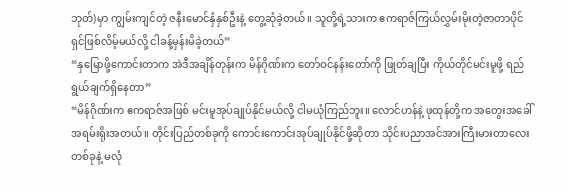ဘုတ်)မှာ ကျွမ်းကျင်တဲ့ ဇနီးမောင်နှံနှစ်ဦးနဲ့ တွေ့ဆုံခဲ့တယ်။ သူတို့ရဲ့သားက ဧကရာဇ်ကြယ်လွှမ်းမိုးတဲ့ဇာတာပိုင်ရှင်ဖြစ်လိမ့်မယ်လို့ ငါခန့်မှန်းမိခဲ့တယ်”
“နှမြောဖို့ကောင်းတာက အဲဒီအချိန်တုန်းက မိန်ဂိုဏ်းက တော်ဝင်နန်းတော်ကို ဖြုတ်ချပြီး ကိုယ်တိုင်မင်းမူဖို့ ရည်ရွယ်ချက်ရှိနေတာ”
“မိန်ဂိုဏ်းက ဧကရာဇ်အဖြစ် မင်းမူအုပ်ချုပ်နိုင်မယ်လို့ ငါမယုံကြည်ဘူး။ လောင်ဟန်နဲ့ ဖုထုန်တို့က အတွေးအခေါ် အရမ်းရိုးအတယ်။ တိုင်းပြည်တစ်ခုကို ကောင်းကောင်းအုပ်ချုပ်နိုင်ဖို့ဆိုတာ သိုင်းပညာအင်အားကြီးမားတာလေးတစ်ခုနဲ့ မလုံ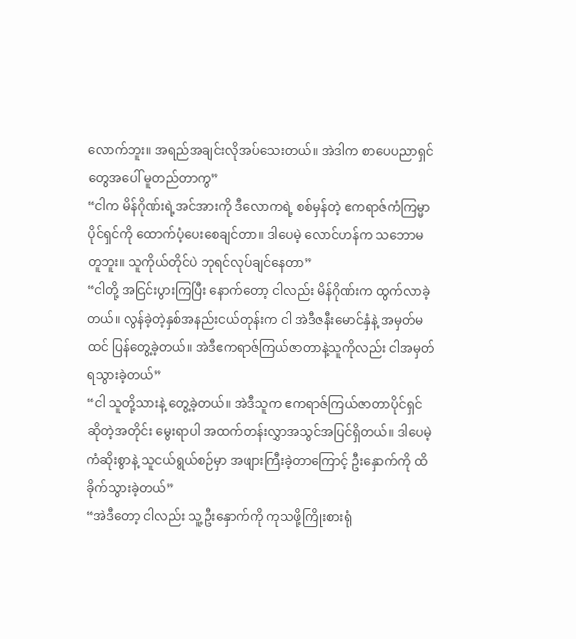လောက်ဘူး။ အရည်အချင်းလိုအပ်သေးတယ်။ အဲဒါက စာပေပညာရှင်တွေအပေါ် မူတည်တာကွ”
“ငါက မိန်ဂိုဏ်းရဲ့အင်အားကို ဒီလောကရဲ့ စစ်မှန်တဲ့ ဧကရာဇ်ကံကြမ္မာပိုင်ရှင်ကို ထောက်ပံ့ပေးစေချင်တာ။ ဒါပေမဲ့ လောင်ဟန်က သဘောမတူဘူး။ သူကိုယ်တိုင်ပဲ ဘုရင်လုပ်ချင်နေတာ”
“ငါတို့ အငြင်းပွားကြပြီး နောက်တော့ ငါလည်း မိန်ဂိုဏ်းက ထွက်လာခဲ့တယ်။ လွန်ခဲ့တဲ့နှစ်အနည်းငယ်တုန်းက ငါ အဲဒီဇနီးမောင်နှံနဲ့ အမှတ်မထင် ပြန်တွေ့ခဲ့တယ်။ အဲဒီဧကရာဇ်ကြယ်ဇာတာနဲ့သူကိုလည်း ငါအမှတ်ရသွားခဲ့တယ်”
“ငါ သူတို့သားနဲ့ တွေ့ခဲ့တယ်။ အဲဒီသူက ဧကရာဇ်ကြယ်ဇာတာပိုင်ရှင်ဆိုတဲ့အတိုင်း မွေးရာပါ အထက်တန်းလွှာအသွင်အပြင်ရှိတယ်။ ဒါပေမဲ့ ကံဆိုးစွာနဲ့ သူငယ်ရွယ်စဉ်မှာ အဖျားကြီးခဲ့တာကြောင့် ဦးနှောက်ကို ထိခိုက်သွားခဲ့တယ်”
“အဲဒီတော့ ငါလည်း သူ့ဦးနှောက်ကို ကုသဖို့ကြိုးစားရုံ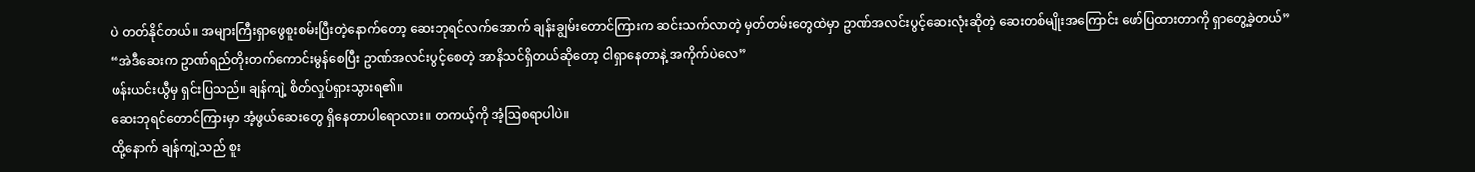ပဲ တတ်နိုင်တယ်။ အများကြီးရှာဖွေစူးစမ်းပြီးတဲ့နောက်တော့ ဆေးဘုရင်လက်အောက် ချန်းချွမ်းတောင်ကြားက ဆင်းသက်လာတဲ့ မှတ်တမ်းတွေထဲမှာ ဥာဏ်အလင်းပွင့်ဆေးလုံးဆိုတဲ့ ဆေးတစ်မျိုးအကြောင်း ဖော်ပြထားတာကို ရှာတွေ့ခဲ့တယ်”
“အဲဒီဆေးက ဥာဏ်ရည်တိုးတက်ကောင်းမွန်စေပြီး ဥာဏ်အလင်းပွင့်စေတဲ့ အာနိသင်ရှိတယ်ဆိုတော့ ငါရှာနေတာနဲ့ အကိုက်ပဲလေ”
ဖန်းယင်းယွီမှ ရှင်းပြသည်။ ချန်ကျဲ့ စိတ်လှုပ်ရှားသွားရ၏။
ဆေးဘုရင်တောင်ကြားမှာ အံ့ဖွယ်ဆေးတွေ ရှိနေတာပါရောလား။ တကယ့်ကို အံ့ဩစရာပါပဲ။
ထို့နောက် ချန်ကျဲ့သည် စူး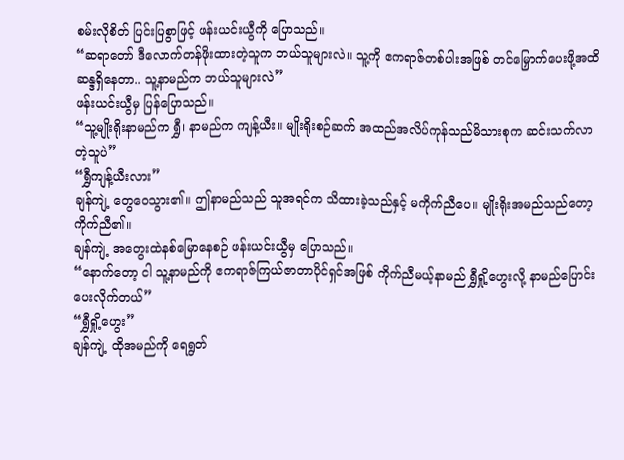စမ်းလိုစိတ် ပြင်းပြစွာဖြင့် ဖန်းယင်းယွီကို ပြောသည်။
“ဆရာတော် ဒီလောက်တန်ဖိုးထားတဲ့သူက ဘယ်သူများလဲ။ သူ့ကို ဧကရာဇ်တစ်ပါးအဖြစ် တင်မြှောက်ပေးဖို့အထိ ဆန္ဒရှိနေတာ.. သူ့နာမည်က ဘယ်သူများလဲ”
ဖန်းယင်းယွီမှ ပြန်ပြောသည်။
“သူ့မျိုးရိုးနာမည်က ရွှီ၊ နာမည်က ကျန့်ယီး။ မျိုးရိုးစဉ်ဆက် အထည်အလိပ်ကုန်သည်မိသားစုက ဆင်းသက်လာတဲ့သူပဲ”
“ရွှီကျန့်ယီးလား”
ချန်ကျဲ့ တွေဝေသွား၏။ ဤနာမည်သည် သူအရင်က သိထားခဲ့သည်နှင့် မကိုက်ညီပေ။ မျိုးရိုးအမည်သည်တော့ ကိုက်ညီ၏။
ချန်ကျဲ့ အတွေးထဲနစ်မြောနေစဉ် ဖန်းယင်းယွီမှ ပြောသည်။
“နောက်တော့ ငါ သူ့နာမည်ကို ဧကရာဇ်ကြယ်ဇာတာပိုင်ရှင်အဖြစ် ကိုက်ညီမယ့်နာမည် ရွှီရှို့ဟွေးလို့ နာမည်ပြောင်းပေးလိုက်တယ်”
“ရွှီရှို့ဟွေး”
ချန်ကျဲ့ ထိုအမည်ကို ရေရွတ်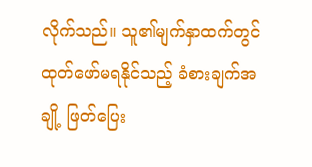လိုက်သည်။ သူ၏မျက်နှာထက်တွင် ထုတ်ဖော်မရနိုင်သည့် ခံစားချက်အချို့ ဖြတ်ပြေး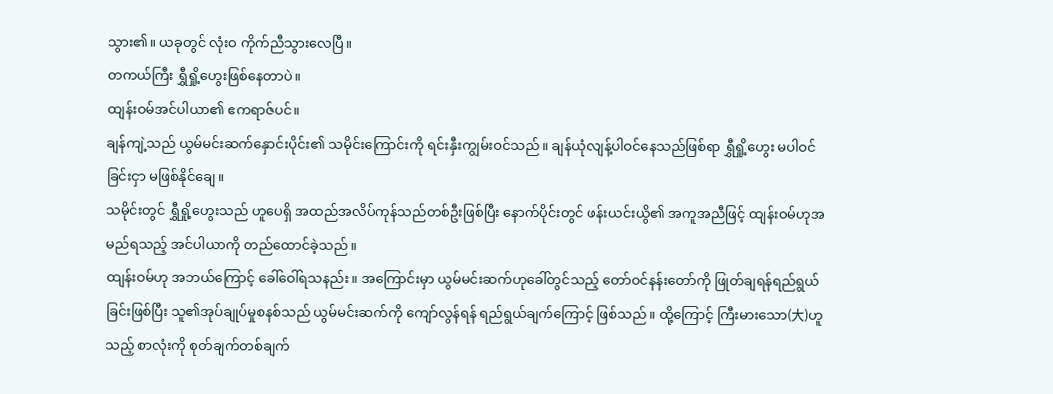သွား၏။ ယခုတွင် လုံးဝ ကိုက်ညီသွားလေပြီ။
တကယ်ကြီး ရွှီရှို့ဟွေးဖြစ်နေတာပဲ။
ထျန်းဝမ်အင်ပါယာ၏ ဧကရာဇ်ပင်။
ချန်ကျဲ့သည် ယွမ်မင်းဆက်နှောင်းပိုင်း၏ သမိုင်းကြောင်းကို ရင်းနှီးကျွမ်းဝင်သည်။ ချန်ယုံလျန့်ပါဝင်နေသည်ဖြစ်ရာ ရွှီရှို့ဟွေး မပါဝင်ခြင်းငှာ မဖြစ်နိုင်ချေ။
သမိုင်းတွင် ရွှီရှို့ဟွေးသည် ဟူပေရှိ အထည်အလိပ်ကုန်သည်တစ်ဦးဖြစ်ပြီး နောက်ပိုင်းတွင် ဖန်းယင်းယွိ၏ အကူအညီဖြင့် ထျန်းဝမ်ဟုအမည်ရသည့် အင်ပါယာကို တည်ထောင်ခဲ့သည်။
ထျန်းဝမ်ဟု အဘယ်ကြောင့် ခေါ်ဝေါ်ရသနည်း။ အကြောင်းမှာ ယွမ်မင်းဆက်ဟုခေါ်တွင်သည့် တော်ဝင်နန်းတော်ကို ဖြုတ်ချရန်ရည်ရွယ်ခြင်းဖြစ်ပြီး သူ၏အုပ်ချုပ်မှုစနစ်သည် ယွမ်မင်းဆက်ကို ကျော်လွန်ရန် ရည်ရွယ်ချက်ကြောင့် ဖြစ်သည်။ ထို့ကြောင့် ကြီးမားသော(大)ဟူသည့် စာလုံးကို စုတ်ချက်တစ်ချက်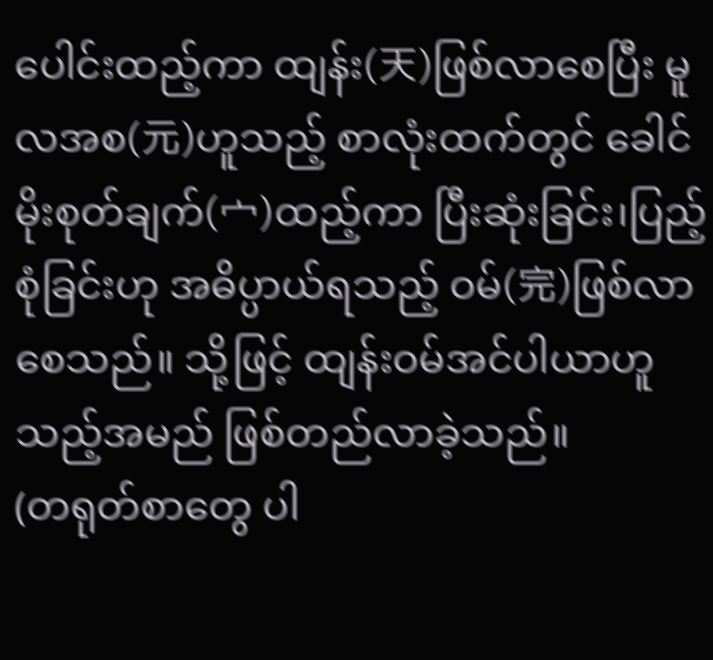ပေါင်းထည့်ကာ ထျန်း(天)ဖြစ်လာစေပြီး မူလအစ(元)ဟူသည့် စာလုံးထက်တွင် ခေါင်မိုးစုတ်ချက်(宀)ထည့်ကာ ပြီးဆုံးခြင်း၊ပြည့်စုံခြင်းဟု အဓိပ္ပာယ်ရသည့် ဝမ်(完)ဖြစ်လာစေသည်။ သို့ဖြင့် ထျန်းဝမ်အင်ပါယာဟူသည့်အမည် ဖြစ်တည်လာခဲ့သည်။
(တရုတ်စာတွေ ပါ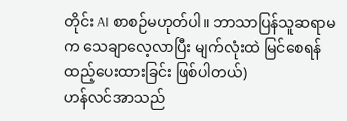တိုင်း AI စာစဉ်မဟုတ်ပါ။ ဘာသာပြန်သူဆရာမက သေချာလေ့လာပြီး မျက်လုံးထဲ မြင်စေရန် ထည့်ပေးထားခြင်း ဖြစ်ပါတယ်)
ဟန်လင်အာသည်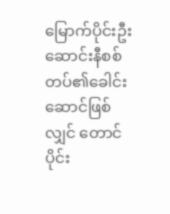မြောက်ပိုင်းဦးဆောင်းနီစစ်တပ်၏ခေါင်းဆောင်ဖြစ်လျှင် တောင်ပိုင်း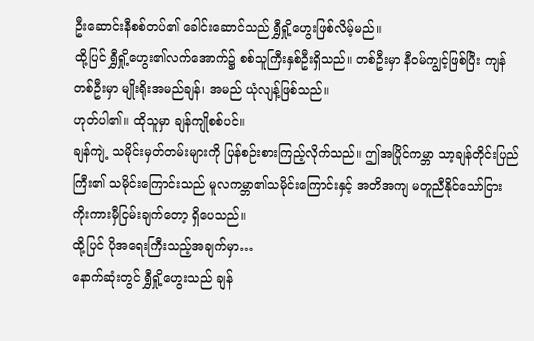ဦးဆောင်းနီစစ်တပ်၏ ခေါင်းဆောင်သည် ရွှီရှို့ဟွေးဖြစ်လိမ့်မည်။
ထို့ပြင် ရွှီရှို့ဟွေး၏လက်အောက်၌ စစ်သူကြီးနှစ်ဦးရှိသည်။ တစ်ဦးမှာ နီဝမ်ကျွင့်ဖြစ်ပြီး ကျန်တစ်ဦးမှာ မျိုးရိုးအမည်ချန်၊ အမည် ယုံလျန့်ဖြစ်သည်။
ဟုတ်ပါ၏။ ထိုသူမှာ ချန်ကျိုစစ်ပင်။
ချန်ကျဲ့ သမိုင်းမှတ်တမ်းများကို ပြန်စဉ်းစားကြည့်လိုက်သည်။ ဤအပြိုင်ကမ္ဘာ သာ့ချန်တိုင်းပြည်ကြီး၏ သမိုင်းကြောင်းသည် မူလကမ္ဘာ၏သမိုင်းကြောင်းနှင့် အတိအကျ မတူညီနိုင်သော်ငြား ကိုးကားမှီငြမ်းချက်တော့ ရှိပေသည်။
ထို့ပြင် ပိုအရေးကြီးသည့်အချက်မှာ…
နောက်ဆုံးတွင် ရွှီရှို့ဟွေးသည် ချန်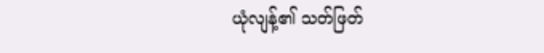ယုံလျန့်၏ သတ်ဖြတ်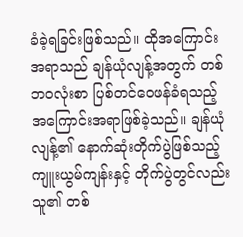ခံခဲ့ရခြင်းဖြစ်သည်။ ထိုအကြောင်းအရာသည် ချန်ယုံလျန့်အတွက် တစ်ဘဝလုံးစာ ပြစ်တင်ဝေဖန်ခံရသည့် အကြောင်းအရာဖြစ်ခဲ့သည်။ ချန်ယုံလျန့်၏ နောက်ဆုံးတိုက်ပွဲဖြစ်သည့် ကျူးယွမ်ကျန်းနှင့် တိုက်ပွဲတွင်လည်း သူ၏ တစ်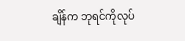ချိန်က ဘုရင်ကိုလုပ်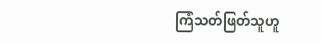ကြံသတ်ဖြတ်သူဟူ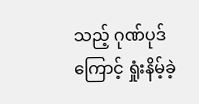သည့် ဂုဏ်ပုဒ်ကြောင့် ရှုံးနိမ့်ခဲ့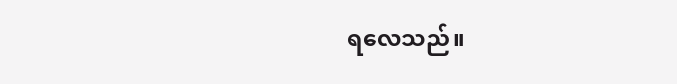ရလေသည်။